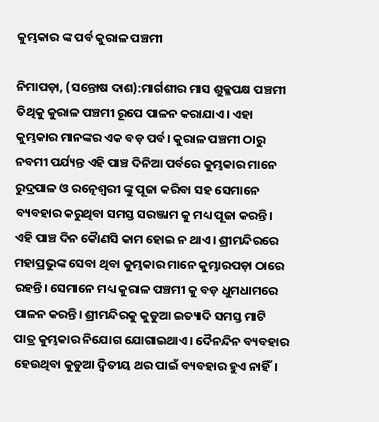କୁମ୍ଭକାର ଙ୍କ ପର୍ବ କୁରାଳ ପଞ୍ଚମୀ

ନିମାପଡ଼ା, (ସନ୍ତୋଷ ଦାଶ):ମାର୍ଗଶୀର ମାସ ଶୁକ୍ଳପକ୍ଷ ପଞ୍ଚମୀ ତିଥିକୁ କୁରାଳ ପଞ୍ଚମୀ ରୂପେ ପାଳନ କରାଯାଏ। ଏହା କୁମ୍ଭକାର ମାନଙ୍କର ଏକ ବଡ଼ ପର୍ବ। କୁରାଳ ପଞ୍ଚମୀ ଠାରୁ ନବମୀ ପର୍ଯ୍ୟନ୍ତ ଏହି ପାଞ୍ଚ ଦିନିଆ ପର୍ବରେ କୁମ୍ଭକାର ମାନେ ରୁଦ୍ରପାଳ ଓ ରତ୍ନେଶ୍ଵରୀ ଙ୍କୁ ପୂଜା କରିବା ସହ ସେମାନେ ବ୍ୟବହାର କରୁଥିବା ସମସ୍ତ ସରଞ୍ଜାମ କୁ ମଧ୍ୟ ପୂଜା କରନ୍ତି। ଏହି ପାଞ୍ଚ ଦିନ କୈାଣସି କାମ ହୋଇ ନ ଥାଏ। ଶ୍ରୀମନ୍ଦିରରେ ମହାପ୍ରଭୁଙ୍କ ସେବା ଥିବା କୁମ୍ଭକାର ମାନେ କୁମ୍ଭାରପଡ଼ା ଠାରେ ରହନ୍ତି। ସେମାନେ ମଧ୍ୟ କୁରାଳ ପଞ୍ଚମୀ କୁ ବଡ଼ ଧୁମଧାମରେ ପାଳନ କରନ୍ତି। ଶ୍ରୀମନ୍ଦିରକୁ କୁଡୁଆ ଇତ୍ୟାଦି ସମସ୍ତ ମାଟି ପାତ୍ର କୁମ୍ଭକାର ନିଯୋଗ ଯୋଗାଇଥାଏ। ଦୈନନ୍ଦିନ ବ୍ୟବହାର ହେଉଥିବା କୁଡୁଆ ଦ୍ଵିତୀୟ ଥର ପାଇଁ ବ୍ୟବହାର ହୁଏ ନାହିଁ।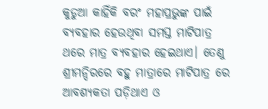କୁଡୁଆ କାହିଁକି ବରଂ ମହାପ୍ରଭୁଙ୍କ ପାଇଁ ବ୍ୟବହାର ହେଉଥିବା ସମସ୍ତ ମାଟିପାତ୍ର ଥରେ ମାତ୍ର ବ୍ୟବହାର ହେଇଥାଏ। ତେଣୁ ଶ୍ରୀମନ୍ଦିରରେ ବହୁ ମାତ୍ରାରେ ମାଟିପାତ୍ର ରେ ଆବଶ୍ୟକତା ପଡ଼ିଥାଏ ଓ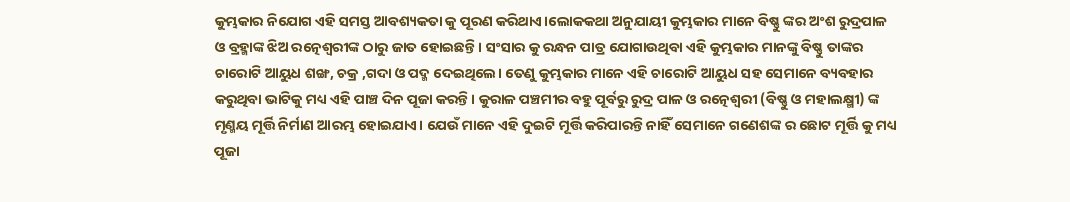କୁମ୍ଭକାର ନିଯୋଗ ଏହି ସମସ୍ତ ଆବଶ୍ୟକତା କୁ ପୂରଣ କରିଥାଏ।ଲୋକକଥା ଅନୁଯାୟୀ କୁମ୍ଭକାର ମାନେ ବିଷ୍ଣୁ ଙ୍କର ଅଂଶ ରୁଦ୍ରପାଳ ଓ ବ୍ରହ୍ମାଙ୍କ ଝିଅ ରତ୍ନେଶ୍ଵରୀଙ୍କ ଠାରୁ ଜାତ ହୋଇଛନ୍ତି। ସଂସାର କୁ ରନ୍ଧନ ପାତ୍ର ଯୋଗାଉଥିବା ଏହି କୁମ୍ଭକାର ମାନଙ୍କୁ ବିଷ୍ଣୁ ତାଙ୍କର ଚାରୋଟି ଆୟୁଧ ଶଙ୍ଖ, ଚକ୍ର ,ଗଦା ଓ ପଦ୍ମ ଦେଇଥିଲେ। ତେଣୁ କୁମ୍ଭକାର ମାନେ ଏହି ଚାରୋଟି ଆୟୁଧ ସହ ସେମାନେ ବ୍ୟବହାର କରୁଥିବା ଭାଟିକୁ ମଧ୍ୟ ଏହି ପାଞ୍ଚ ଦିନ ପୂଜା କରନ୍ତି। କୁରାଳ ପଞ୍ଚମୀର ବହୁ ପୂର୍ବରୁ ରୁଦ୍ର ପାଳ ଓ ରତ୍ନେଶ୍ଵରୀ (ବିଷ୍ଣୁ ଓ ମହାଲକ୍ଷ୍ମୀ) ଙ୍କ ମୃଣ୍ମୟ ମୂର୍ତ୍ତି ନିର୍ମାଣ ଆରମ୍ଭ ହୋଇଯାଏ। ଯେଉଁ ମାନେ ଏହି ଦୁଇଟି ମୂର୍ତ୍ତି କରିପାରନ୍ତି ନାହିଁ ସେମାନେ ଗଣେଶଙ୍କ ର ଛୋଟ ମୂର୍ତ୍ତି କୁ ମଧ୍ୟ ପୂଜା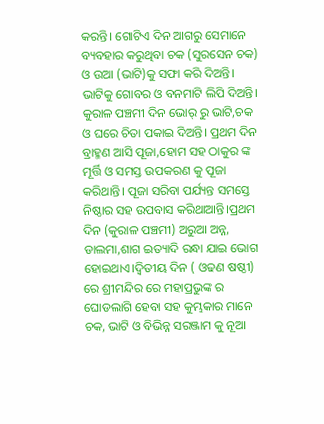କରନ୍ତି। ଗୋଟିଏ ଦିନ ଆଗରୁ ସେମାନେ ବ୍ୟବହାର କରୁଥିବା ଚକ (ସୁରସେନ ଚକ) ଓ ଉଆ (ଭାଟି)କୁ ସଫା କରି ଦିଅନ୍ତି। ଭାଟିକୁ ଗୋବର ଓ ବନମାଟି ଲିପି ଦିଅନ୍ତି। କୁରାଳ ପଞ୍ଚମୀ ଦିନ ଭୋର୍ ରୁ ଭାଟି,ଚକ ଓ ଘରେ ଚିତା ପକାଇ ଦିଅନ୍ତି। ପ୍ରଥମ ଦିନ ବ୍ରାହ୍ମଣ ଆସି ପୂଜା,ହୋମ ସହ ଠାକୁର ଙ୍କ ମୂର୍ତ୍ତି ଓ ସମସ୍ତ ଉପକରଣ କୁ ପୂଜା କରିଥାନ୍ତି। ପୂଜା ସରିବା ପର୍ଯ୍ୟନ୍ତ ସମସ୍ତେ ନିଷ୍ଠାର ସହ ଉପବାସ କରିଥାଆନ୍ତି।ପ୍ରଥମ ଦିନ (କୁରାଳ ପଞ୍ଚମୀ) ଅରୁଆ ଅନ୍ନ, ଡାଲମା,ଶାଗ ଇତ୍ୟାଦି ରନ୍ଧା ଯାଇ ଭୋଗ ହୋଇଥାଏ।ଦ୍ଵିତୀୟ ଦିନ ( ଓଢଣ ଷଷ୍ଠୀ) ରେ ଶ୍ରୀମନ୍ଦିର ରେ ମହାପ୍ରଭୁଙ୍କ ର ଘୋଡଲାଗି ହେବା ସହ କୁମ୍ଭକାର ମାନେ ଚକ, ଭାଟି ଓ ବିଭିନ୍ନ ସରଞ୍ଜାମ କୁ ନୂଆ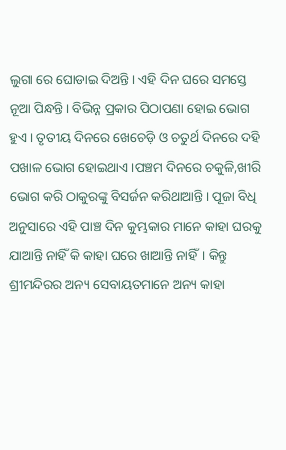ଲୁଗା ରେ ଘୋଡାଇ ଦିଅନ୍ତି। ଏହି ଦିନ ଘରେ ସମସ୍ତେ ନୂଆ ପିନ୍ଧନ୍ତି। ବିଭିନ୍ନ ପ୍ରକାର ପିଠାପଣା ହୋଇ ଭୋଗ ହୁଏ । ତୃତୀୟ ଦିନରେ ଖେଚେଡ଼ି ଓ ଚତୁର୍ଥ ଦିନରେ ଦହି ପଖାଳ ଭୋଗ ହୋଇଥାଏ।ପଞ୍ଚମ ଦିନରେ ଚକୁଳି,ଖୀରି ଭୋଗ କରି ଠାକୁରଙ୍କୁ ବିସର୍ଜନ କରିଥାଆନ୍ତି। ପୂଜା ବିଧି ଅନୁସାରେ ଏହି ପାଞ୍ଚ ଦିନ କୁମ୍ଭକାର ମାନେ କାହା ଘରକୁ ଯାଆନ୍ତି ନାହିଁ କି କାହା ଘରେ ଖାଆନ୍ତି ନାହିଁ। କିନ୍ତୁ ଶ୍ରୀମନ୍ଦିରର ଅନ୍ୟ ସେବାୟତମାନେ ଅନ୍ୟ କାହା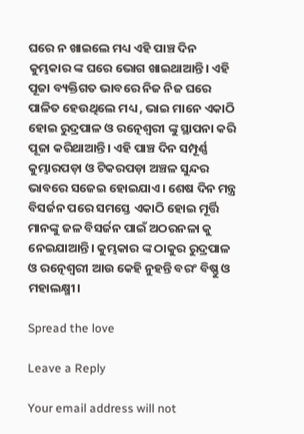ଘରେ ନ ଖାଇଲେ ମଧ୍ୟ ଏହି ପାଞ୍ଚ ଦିନ କୁମ୍ଭକାର ଙ୍କ ଘରେ ଭୋଗ ଖାଇଥାଆନ୍ତି। ଏହି ପୂଜା ବ୍ୟକ୍ତିଗତ ଭାବରେ ନିଜ ନିଜ ଘରେ ପାଳିତ ହେଉଥିଲେ ମଧ୍ୟ , ଭାଇ ମାନେ ଏକାଠି ହୋଇ ରୁଦ୍ରପାଳ ଓ ରତ୍ନେଶ୍ଵରୀ ଙ୍କୁ ସ୍ଥାପନା କରି ପୂଜା କରିଥାଆନ୍ତି। ଏହି ପାଞ୍ଚ ଦିନ ସମ୍ପୂର୍ଣ୍ଣ କୁମ୍ଭାରପଡ଼ା ଓ ଟିକରପଡ଼ା ଅଞ୍ଚଳ ସୁନ୍ଦର ଭାବରେ ସଜେଇ ହୋଇଯାଏ। ଶେଷ ଦିନ ମନ୍ତ୍ର ବିସର୍ଜନ ପରେ ସମସ୍ତେ ଏକାଠି ହୋଇ ମୂର୍ତ୍ତି ମାନଙ୍କୁ ଜଳ ବିସର୍ଜନ ପାଇଁ ଅଠରନଳା କୁ ନେଇଯାଆନ୍ତି। କୁମ୍ଭକାର ଙ୍କ ଠାକୁର ରୁଦ୍ରପାଳ ଓ ରତ୍ନେଶ୍ଵରୀ ଆଉ କେହି ନୁହନ୍ତି ବରଂ ବିଷ୍ଣୁ ଓ ମହାଲକ୍ଷ୍ମୀ।

Spread the love

Leave a Reply

Your email address will not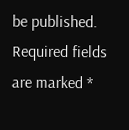be published. Required fields are marked *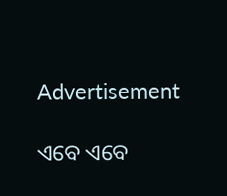Advertisement

ଏବେ ଏବେ